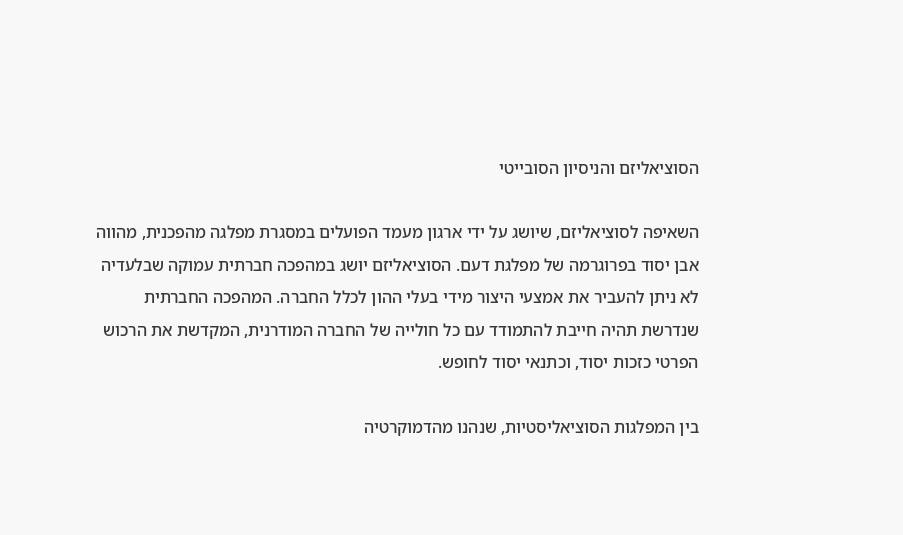הסוציאליזם והניסיון הסובייטי

השאיפה לסוציאליזם, שיושג על ידי ארגון מעמד הפועלים במסגרת מפלגה מהפכנית, מהווה אבן יסוד בפרוגרמה של מפלגת דעם. הסוציאליזם יושג במהפכה חברתית עמוקה שבלעדיה לא ניתן להעביר את אמצעי היצור מידי בעלי ההון לכלל החברה. המהפכה החברתית שנדרשת תהיה חייבת להתמודד עם כל חולייה של החברה המודרנית, המקדשת את הרכוש הפרטי כזכות יסוד, וכתנאי יסוד לחופש.

בין המפלגות הסוציאליסטיות, שנהנו מהדמוקרטיה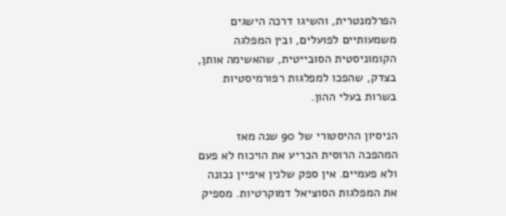הפרלמנטרית, והשיגו דרכה הישגים משמעותיים לפועלים, ובין המפלגה הקומוניסטית הסובייטית, שהאשימה אותן, בצדק, שהפכו למפלגות רפורמיסטיות בשרות בעלי ההון.

הניסיון ההיסטורי של 90 שנה מאז המהפכה הרוסית הכריע את הויכוח לא פעם ולא פעמיים. אין ספק שלנין איפיין נכונה את המפלגות הסוציאל דמוקרטיות. מספיק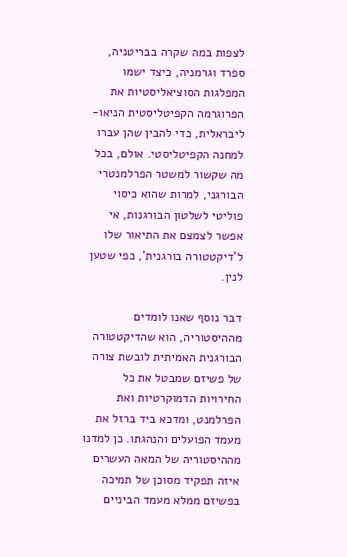לצפות במה שקרה בבריטניה, ספרד וגרמניה, כיצד ישמו המפלגות הסוציאליסטיות את הפרוגרמה הקפיטליסטית הניאו-ליבראלית, כדי להבין שהן עברו למחנה הקפיטליסטי. אולם, בכל מה שקשור למשטר הפרלמנטרי הבורגני, למרות שהוא כיסוי פוליטי לשלטון הבורגנות, אי אפשר לצמצם את התיאור שלו ל'דיקטטורה בורגנית', כפי שטען לנין.

דבר נוסף שאנו לומדים מההיסטוריה, הוא שהדיקטטורה הבורגנית האמיתית לובשת צורה של פשיזם שמבטל את כל החירויות הדמוקרטיות ואת הפרלמנט, ומדכא ביד ברזל את מעמד הפועלים והנהגתו. כן למדנו מההיסטוריה של המאה העשרים איזה תפקיד מסוכן של תמיכה בפשיזם ממלא מעמד הביניים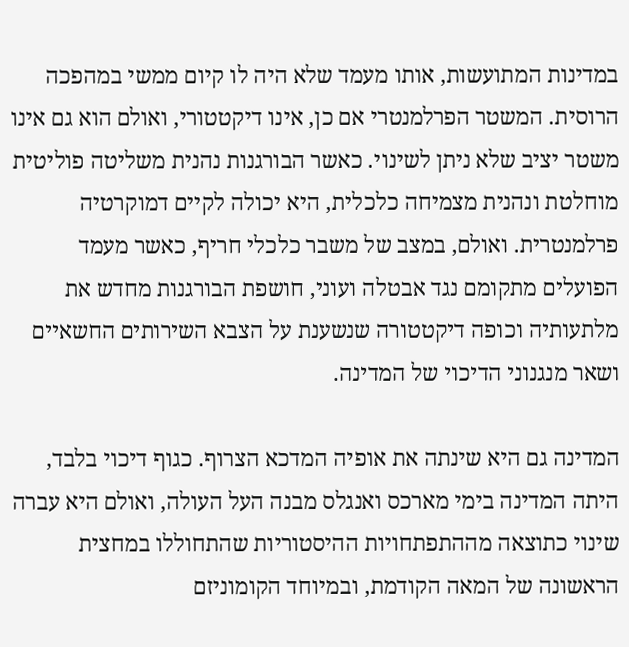במדינות המתועשות, אותו מעמד שלא היה לו קיום ממשי במהפכה הרוסית. המשטר הפרלמנטרי אם כן, אינו דיקטטורי, ואולם הוא גם אינו משטר יציב שלא ניתן לשינוי. כאשר הבורגנות נהנית משליטה פוליטית מוחלטת ונהנית מצמיחה כלכלית, היא יכולה לקיים דמוקרטיה פרלמנטרית. ואולם, במצב של משבר כלכלי חריף, כאשר מעמד הפועלים מתקומם נגד אבטלה ועוני, חושפת הבורגנות מחדש את מלתעותיה וכופה דיקטטורה שנשענת על הצבא השירותים החשאיים ושאר מנגנוני הדיכוי של המדינה.

המדינה גם היא שינתה את אופיה המדכא הצרוף. כגוף דיכוי בלבד, היתה המדינה בימי מארכס ואנגלס מבנה העל העולה, ואולם היא עברה שינוי כתוצאה מההתפתחויות ההיסטוריות שהתחוללו במחצית הראשונה של המאה הקודמת, ובמיוחד הקומוניזם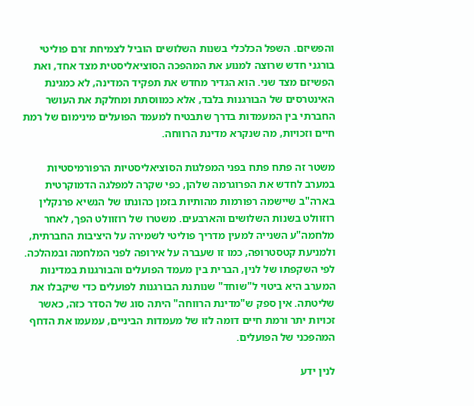והפשיזם. השפל הכלכלי בשנות השלושים הוביל לצמיחת זרם פוליטי בורגני חדש שרוצה למנוע את המהפכה הסוציאליסטית מצד אחד, ואת הפשיזם מצד שני. הוא הגדיר מחדש את תפקיד המדינה, לא כמגינת האינטרסים של הבורגנות בלבד, אלא כמווסתת ומחלקת את העושר החברתי בין המעמדות בדרך שתבטיח למעמד הפועלים מינימום של רמת חיים וזכויות, מה שנקרא מדינת הרווחה.

משטר זה פתח פתח בפני המפלגות הסוציאליסטיות הרפורמיסטיות במערב לחדש את הפרוגרמה שלהן, כפי שקרה למפלגה הדמוקרטית בארה"ב שיישמה רפורמות מהותיות בזמן כהונתו של הנשיא פרנקלין רוזוולט בשנות השלושים והארבעים. משטרו של רוזוולט הפך, לאחר מלחמה"ע השנייה למעין מדריך פוליטי לשמירה על היציבות החברתית, ולמניעת קטסטרופה, כמו זו שעברה על אירופה לפני המלחמה ובמהלכה. לפי השקפתו של לנין, הברית בין מעמד הפועלים והבורגנות במדינות המערב היא ביטוי ל"שוחד" שנותנת הבורגנות לפועלים כדי שיקבלו את שליטתה. אין ספק ש"מדינת הרווחה" היתה סוג של הסדר כזה, כאשר זכויות יתר ורמת חיים דומה לזו של מעמדות הביניים, עמעמו את הדחף המהפכני של הפועלים.

לנין ידע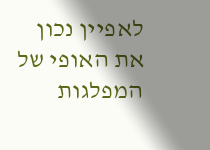לאפיין נכון את האופי של המפלגות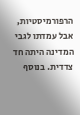הרפורמיסטיות, אבל עמדתו לגבי המדינה היתה חד צדדית. בנוסף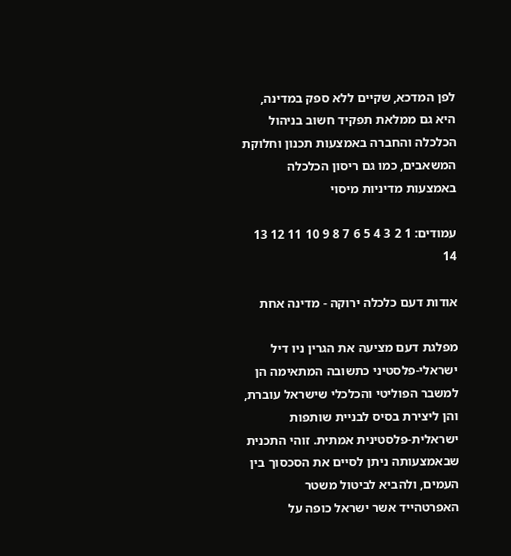לפן המדכא, שקיים ללא ספק במדינה, היא גם ממלאת תפקיד חשוב בניהול הכלכלה והחברה באמצעות תכנון וחלוקת המשאבים, כמו גם ריסון הכלכלה באמצעות מדיניות מיסוי

עמודים: 1 2 3 4 5 6 7 8 9 10 11 12 13 14

אודות דעם כלכלה ירוקה - מדינה אחת

מפלגת דעם מציעה את הגרין ניו דיל ישראלי-פלסטיני כתשובה המתאימה הן למשבר הפוליטי והכלכלי שישראל עוברת, והן ליצירת בסיס לבניית שותפות ישראלית-פלסטינית אמתית. זוהי התכנית שבאמצעותה ניתן לסיים את הסכסוך בין העמים, ולהביא לביטול משטר האפרטהייד אשר ישראל כופה על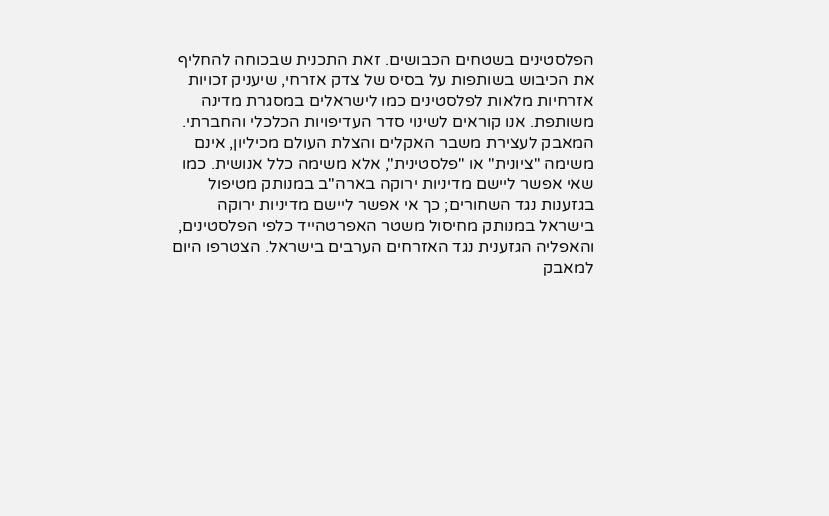הפלסטינים בשטחים הכבושים. זאת התכנית שבכוחה להחליף את הכיבוש בשותפות על בסיס של צדק אזרחי, שיעניק זכויות אזרחיות מלאות לפלסטינים כמו לישראלים במסגרת מדינה משותפת. אנו קוראים לשינוי סדר העדיפויות הכלכלי והחברתי. המאבק לעצירת משבר האקלים והצלת העולם מכיליון, אינם משימה "ציונית" או "פלסטינית", אלא משימה כלל אנושית. כמו שאי אפשר ליישם מדיניות ירוקה בארה"ב במנותק מטיפול בגזענות נגד השחורים; כך אי אפשר ליישם מדיניות ירוקה בישראל במנותק מחיסול משטר האפרטהייד כלפי הפלסטינים, והאפליה הגזענית נגד האזרחים הערבים בישראל. הצטרפו היום למאבק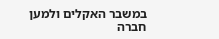במשבר האקלים ולמען חברה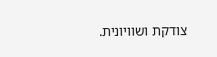צודקת ושוויונית.